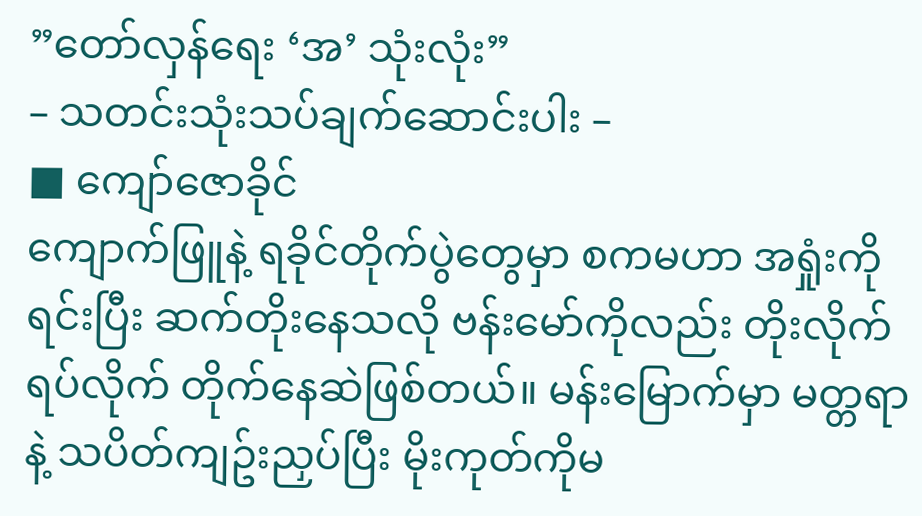”တော်လှန်ရေး ‘အ’ သုံးလုံး”
– သတင်းသုံးသပ်ချက်ဆောင်းပါး –
■ ကျော်ဇောခိုင်
ကျောက်ဖြူနဲ့ ရခိုင်တိုက်ပွဲတွေမှာ စကမဟာ အရှုံးကိုရင်းပြီး ဆက်တိုးနေသလို ဗန်းမော်ကိုလည်း တိုးလိုက်ရပ်လိုက် တိုက်နေဆဲဖြစ်တယ်။ မန်းမြောက်မှာ မတ္တရာနဲ့ သပိတ်ကျဥ်းညှပ်ပြီး မိုးကုတ်ကိုမ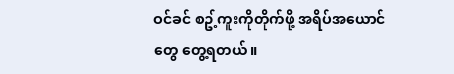ဝင်ခင် စဥ့်ကူးကိုတိုက်ဖို့ အရိပ်အယောင်တွေ တွေ့ရတယ်။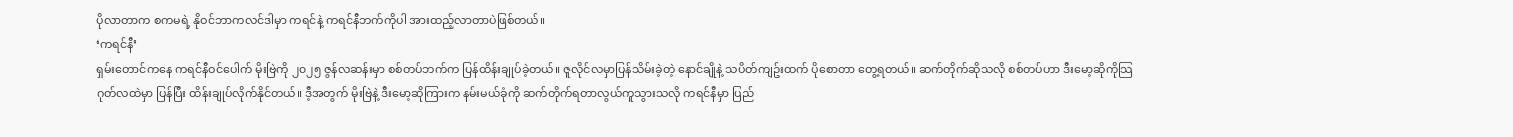ပိုလာတာက စကမရဲ့ နိုဝင်ဘာကလင်ဒါမှာ ကရင်နဲ့ ကရင်နီဘက်ကိုပါ အားထည့်လာတာပဲဖြစ်တယ်။
‘ကရင်နီ’
ရှမ်းတောင်ကနေ ကရင်နီဝင်ပေါက် မိုးဗြဲကို ၂၀၂၅ ဇွန်လဆန်းမှာ စစ်တပ်ဘက်က ပြန်ထိန်းချုပ်ခဲ့တယ်။ ဇူလိုင်လမှာပြန်သိမ်းခဲ့တဲ့ နောင်ချိုနဲ့ သပိတ်ကျဥ်းထက် ပိုစောတာ တွေ့ရတယ်။ ဆက်တိုက်ဆိုသလို စစ်တပ်ဟာ ဒီးမော့ဆိုကိုသြဂုတ်လထဲမှာ ပြန်ပြီး ထိန်းချုပ်လိုက်နိုင်တယ်။ ဒီ့အတွက် မိုးဗြဲနဲ့ ဒီးမော့ဆိုကြားက နမ်းမယ်ခုံကို ဆက်တိုက်ရတာလွယ်ကူသွားသလို ကရင်နီမှာ ပြည်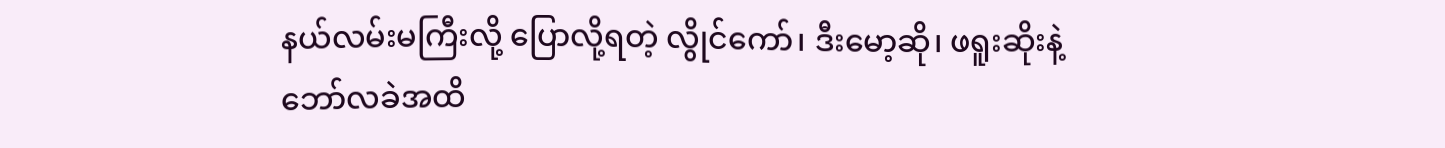နယ်လမ်းမကြီးလို့ ပြောလို့ရတဲ့ လွိုင်ကော်၊ ဒီးမော့ဆို၊ ဖရူးဆိုးနဲ့ ဘော်လခဲအထိ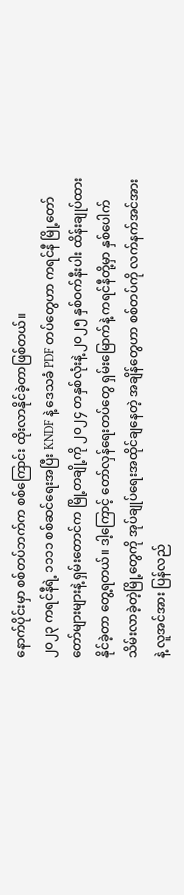နောက်ပိုင်းမှာ စစ်တပ်ဘက်က စစ်ကြောင်း ထိုးလာနိုင်ခဲ့တာဖြစ်တယ်။
၂၀၂၃ ကရင်နီရဲ့ ၁၁၁၁ စစ်ဆင်ရေးအပြီး KNDF နဲ့ ဒေသခံ PDF တပ်တွေဟာ ကရင်နီ မြို့တော်တော်များများနဲ့ ရှမ်းတောင်က မြို့တချို့ကို ၂၀၂၄ တနှစ်လုံးနဲ့ ၂၀၂၅ နှစ်ဝက်နီးပါး ထိန်းချုပ်ထားနိုင်ခဲ့တာ တွေ့ရတယ်။ ဒါ့ကြောင့် တော်လှန်ရေးတပ်တွေ ရှမ်းမြောက်နဲ့ ကရင်နီတို့မှာ နှစ်ပေါက် သိမ်းလာခဲ့တဲ့မြို့တွေကို အုပ်ချုပ်ရေးအထိုင်ချနေတဲ့ အချိန်တွေဟာ စစ်တပ်ကို လက်နက်အင်အားနဲ့ လူအင်အား ပြန်လည်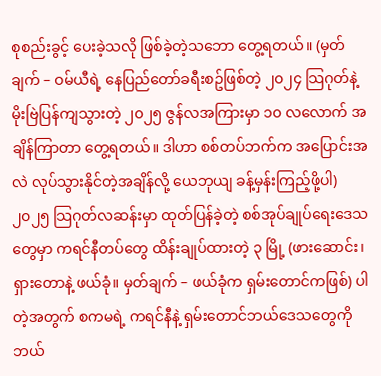စုစည်းခွင့် ပေးခဲ့သလို ဖြစ်ခဲ့တဲ့သဘော တွေ့ရတယ်။ (မှတ်ချက် – ဝမ်ယီရဲ့ နေပြည်တော်ခရီးစဥ်ဖြစ်တဲ့ ၂၀၂၄ သြဂုတ်နဲ့ မိုးဗြဲပြန်ကျသွားတဲ့ ၂၀၂၅ ဇွန်လအကြားမှာ ၁၀ လလောက် အချိန်ကြာတာ တွေ့ရတယ်။ ဒါဟာ စစ်တပ်ဘက်က အပြောင်းအလဲ လုပ်သွားနိုင်တဲ့အချိန်လို့ ယေဘုယျ ခန့်မှန်းကြည့်ဖို့ပါ)
၂၀၂၅ သြဂုတ်လဆန်းမှာ ထုတ်ပြန်ခဲ့တဲ့ စစ်အုပ်ချုပ်ရေးဒေသတွေမှာ ကရင်နီတပ်တွေ ထိန်းချုပ်ထားတဲ့ ၃ မြို့ (ဖားဆောင်း၊ ရှားတောနဲ့ ဖယ်ခုံ။ မှတ်ချက် – ဖယ်ခုံက ရှမ်းတောင်ကဖြစ်) ပါတဲ့အတွက် စကမရဲ့ ကရင်နီနဲ့ ရှမ်းတောင်ဘယ်ဒေသတွေကို ဘယ်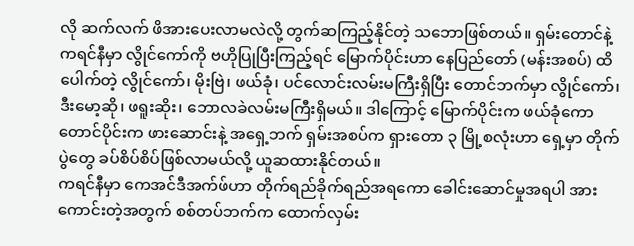လို ဆက်လက် ဖိအားပေးလာမလဲလို့ တွက်ဆကြည့်နိုင်တဲ့ သဘောဖြစ်တယ်။ ရှမ်းတောင်နဲ့ကရင်နီမှာ လွိုင်ကော်ကို ဗဟိုပြုပြီးကြည့်ရင် မြောက်ပိုင်းဟာ နေပြည်တော် (မန်းအစပ်) ထိပေါက်တဲ့ လွိုင်ကော်၊ မိုးဗြဲ၊ ဖယ်ခုံ၊ ပင်လောင်းလမ်းမကြီးရှိပြီး တောင်ဘက်မှာ လွိုင်ကော်၊ ဒီးမော့ဆို၊ ဖရူးဆိုး၊ ဘောလခဲလမ်းမကြီးရှိမယ်။ ဒါကြောင့် မြောက်ပိုင်းက ဖယ်ခုံကော တောင်ပိုင်းက ဖားဆောင်းနဲ့ အရှေ့ဘက် ရှမ်းအစပ်က ရှားတော ၃ မြို့စလုံးဟာ ရှေ့မှာ တိုက်ပွဲတွေ ခပ်စိပ်စိပ်ဖြစ်လာမယ်လို့ ယူဆထားနိုင်တယ်။
ကရင်နီမှာ ကေအင်ဒီအက်ဖ်ဟာ တိုက်ရည်ခိုက်ရည်အရကော ခေါင်းဆောင်မှုအရပါ အားကောင်းတဲ့အတွက် စစ်တပ်ဘက်က ထောက်လှမ်း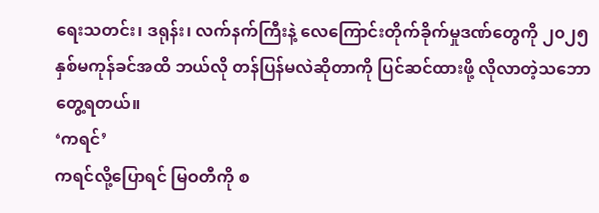ရေးသတင်း၊ ဒရုန်း၊ လက်နက်ကြီးနဲ့ လေကြောင်းတိုက်ခိုက်မှုဒဏ်တွေကို ၂၀၂၅ နှစ်မကုန်ခင်အထိ ဘယ်လို တန်ပြန်မလဲဆိုတာကို ပြင်ဆင်ထားဖို့ လိုလာတဲ့သဘော တွေ့ရတယ်။
‘ကရင်’
ကရင်လို့ပြောရင် မြဝတီကို စ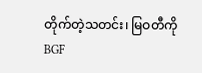တိုက်တဲ့သတင်း၊ မြဝတီကို BGF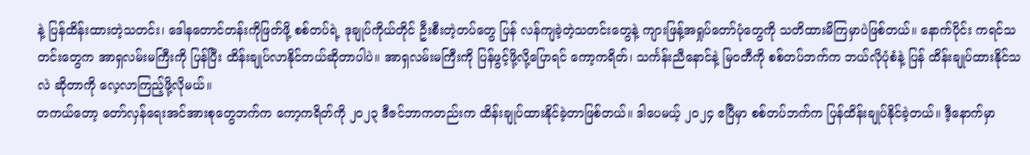နဲ့ ပြန်ထိန်းထားတဲ့သတင်း၊ ဒေါနတောင်တန်းကိုဖြတ်ဖို့ စစ်တပ်ရဲ့ ဒုချုပ်ကိုယ်တိုင် ဦးစီးတဲ့တပ်တွေ ပြန် လန်ကျခဲ့တဲ့သတင်းတွေနဲ့ ကျားဖြန့်အရှုပ်တော်ပုံတွေကို သတိထားမိကြမှာပဲဖြစ်တယ်။ နောက်ပိုင်း ကရင်သတင်းတွေက အာရှလမ်းမကြီးကို ပြန်ပြီး ထိန်းချုပ်လာနိုင်တယ်ဆိုတာပါပဲ။ အာရှလမ်းမကြီးကို ပြန်ဖွင့်ဖို့လို့ပြောရင် ကော့ကရိတ်၊ သင်္ကန်းညီနောင်နဲ့ မြဝတီကို စစ်တပ်ဘက်က ဘယ်လိုပုံစံနဲ့ ပြန် ထိန်းချုပ်ထားနိုင်သလဲ ဆိုတာကို လေ့လာကြည့်ဖို့လိုမယ်။
တကယ်တော့ တော်လှန်ရေးအင်အားစုတွေဘက်က ကော့ကရိတ်ကို ၂၀၂၃ ဒီဇင်ဘာကတည်းက ထိန်းချုပ်ထားနိုင်ခဲ့တာဖြစ်တယ်။ ဒါပေမယ့် ၂၀၂၄ ဧပြီမှာ စစ်တပ်ဘက်က ပြန်ထိန်းချုပ်နိုင်ခဲ့တယ်။ ဒီ့နောက်မှာ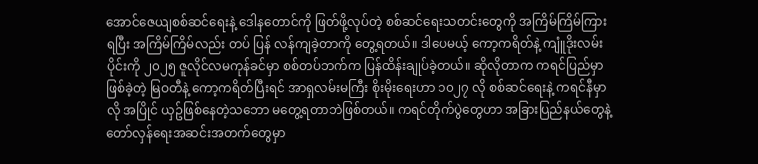အောင်ဇေယျစစ်ဆင်ရေးနဲ့ ဒေါနတောင်ကို ဖြတ်ဖို့လုပ်တဲ့ စစ်ဆင်ရေးသတင်းတွေကို အကြိမ်ကြိမ်ကြားရပြီး အကြိမ်ကြိမ်လည်း တပ် ပြန် လန်ကျခဲ့တာကို တွေ့ရတယ်။ ဒါပေမယ့် ကော့ကရိတ်နဲ့ ကျူံဒိုးလမ်းပိုင်းကို ၂၀၂၅ ဇူလိုင်လမကုန်ခင်မှာ စစ်တပ်ဘက်က ပြန်ထိန်းချုပ်ခဲ့တယ်။ ဆိုလိုတာက ကရင်ပြည်မှာဖြစ်ခဲ့တဲ့ မြဝတီနဲ့ ကော့ကရိတ်ပြီးရင် အာရှလမ်းမကြီး စိုးမိုးရေးဟာ ၁၀၂၇ လို စစ်ဆင်ရေးနဲ့ ကရင်နီမှာလို အပြိုင် ယှဥ်ဖြစ်နေတဲ့သဘော မတွေ့ရတာဘဲဖြစ်တယ်။ ကရင်တိုက်ပွဲတွေဟာ အခြားပြည်နယ်တွေနဲ့ တော်လှန်ရေးအဆင်းအတက်တွေမှာ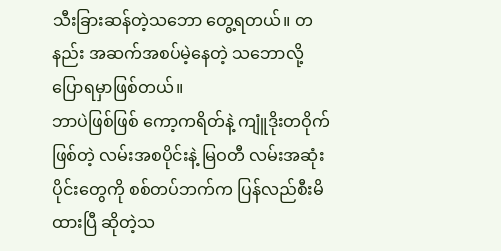သီးခြားဆန်တဲ့သဘော တွေ့ရတယ်။ တနည်း အဆက်အစပ်မဲ့နေတဲ့ သဘောလို့ ပြောရမှာဖြစ်တယ်။
ဘာပဲဖြစ်ဖြစ် ကော့ကရိတ်နဲ့ ကျူံဒိုးတဝိုက်ဖြစ်တဲ့ လမ်းအစပိုင်းနဲ့ မြဝတီ လမ်းအဆုံးပိုင်းတွေကို စစ်တပ်ဘက်က ပြန်လည်စီးမိထားပြီ ဆိုတဲ့သ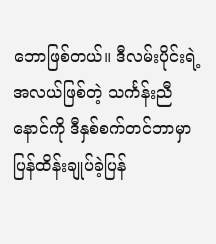ဘောဖြစ်တယ်။ ဒီလမ်းပိုင်းရဲ့အလယ်ဖြစ်တဲ့ သင်္ကန်းညီနောင်ကို ဒီနှစ်စက်တင်ဘာမှာပြန်ထိန်းချုပ်ခဲ့ပြန်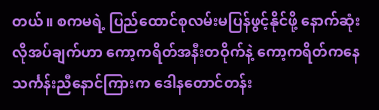တယ်။ စကမရဲ့ ပြည်ထောင်စုလမ်းမပြန်ဖွင့်နိုင်ဖို့ နောက်ဆုံးလိုအပ်ချက်ဟာ ကော့ကရိတ်အနီးတဝိုက်နဲ့ ကော့ကရိတ်ကနေ သင်္ကန်းညီနောင်ကြားက ဒေါနတောင်တန်း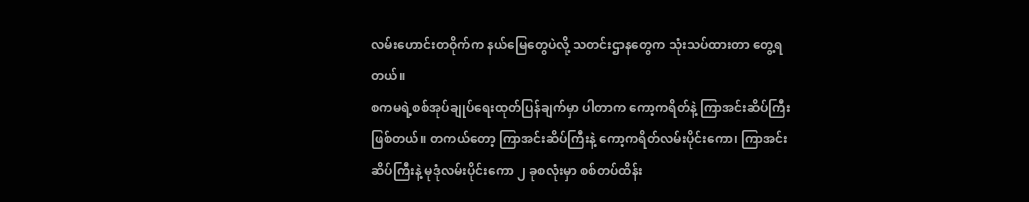လမ်းဟောင်းတဝိုက်က နယ်မြေတွေပဲလို့ သတင်းဌာနတွေက သုံးသပ်ထားတာ တွေ့ရတယ်။
စကမရဲ့စစ်အုပ်ချုပ်ရေးထုတ်ပြန်ချက်မှာ ပါတာက ကော့ကရိတ်နဲ့ ကြာအင်းဆိပ်ကြီးဖြစ်တယ်။ တကယ်တော့ ကြာအင်းဆိပ်ကြီးနဲ့ ကော့ကရိတ်လမ်းပိုင်းကော၊ ကြာအင်းဆိပ်ကြီးနဲ့ မုဒုံလမ်းပိုင်းကော ၂ ခုစလုံးမှာ စစ်တပ်ထိန်း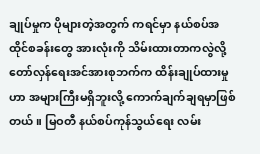ချုပ်မှုက ပိုများတဲ့အတွက် ကရင်မှာ နယ်စပ်အထိုင်စခန်းတွေ အားလုံးကို သိမ်းထားတာကလွဲလို့ တော်လှန်ရေးအင်အားစုဘက်က ထိန်းချုပ်ထားမှုဟာ အများကြီးမရှိဘူးလို့ ကောက်ချက်ချရမှာဖြစ်တယ်။ မြဝတီ နယ်စပ်ကုန်သွယ်ရေး လမ်း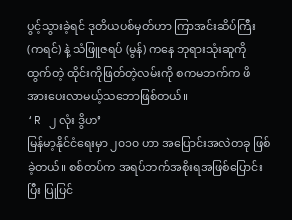ပွင့်သွားခဲ့ရင် ဒုတိယပစ်မှတ်ဟာ ကြာအင်းဆိပ်ကြီး (ကရင်) နဲ့ သံဖြူဇရပ် (မွန်) ကနေ ဘုရားသုံးဆူကိုထွက်တဲ့ ထိုင်းကိုဖြတ်တဲ့လမ်းကို စကမဘက်က ဖိအားပေးလာမယ့်သဘောဖြစ်တယ်။
‘R ၂ လုံး ဒွိဟ’
မြန်မာ့နိုင်ငံရေးမှာ ၂၀၁၀ ဟာ အပြောင်းအလဲတခု ဖြစ်ခဲ့တယ်။ စစ်တပ်က အရပ်ဘက်အစိုးရအဖြစ်ပြောင်းပြီး ပြုပြင်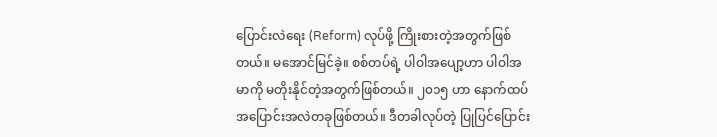ပြောင်းလဲရေး (Reform) လုပ်ဖို့ ကြိုးစားတဲ့အတွက်ဖြစ်တယ်။ မအောင်မြင်ခဲ့။ စစ်တပ်ရဲ့ ပါဝါအပျော့ဟာ ပါဝါအမာကို မတိုးနိုင်တဲ့အတွက်ဖြစ်တယ်။ ၂၀၁၅ ဟာ နောက်ထပ် အပြောင်းအလဲတခုဖြစ်တယ်။ ဒီတခါလုပ်တဲ့ ပြုပြင်ပြောင်း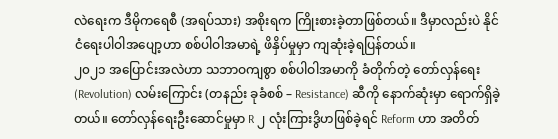လဲရေးက ဒီမိုကရေစီ (အရပ်သား) အစိုးရက ကြိုးစားခဲ့တာဖြစ်တယ်။ ဒီမှာလည်းပဲ နိုင်ငံရေးပါဝါအပျော့ဟာ စစ်ပါဝါအမာရဲ့ ဖိနှိပ်မှုမှာ ကျဆုံးခဲ့ရပြန်တယ်။
၂၀၂၁ အပြောင်းအလဲဟာ သဘာဝကျစွာ စစ်ပါဝါအမာကို ခံတိုက်တဲ့ တော်လှန်ရေး (Revolution) လမ်းကြောင်း (တနည်း ခုခံစစ် – Resistance) ဆီကို နောက်ဆုံးမှာ ရောက်ရှိခဲ့တယ်။ တော်လှန်ရေးဦးဆောင်မှုမှာ R ၂ လုံးကြားဒွိဟဖြစ်ခဲ့ရင် Reform ဟာ အတိတ်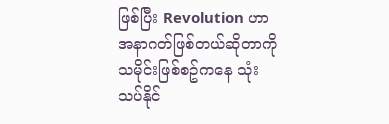ဖြစ်ပြီး Revolution ဟာ အနာဂတ်ဖြစ်တယ်ဆိုတာကို သမိုင်းဖြစ်စဥ်ကနေ သုံးသပ်နိုင်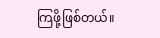ကြဖို့ဖြစ်တယ်။